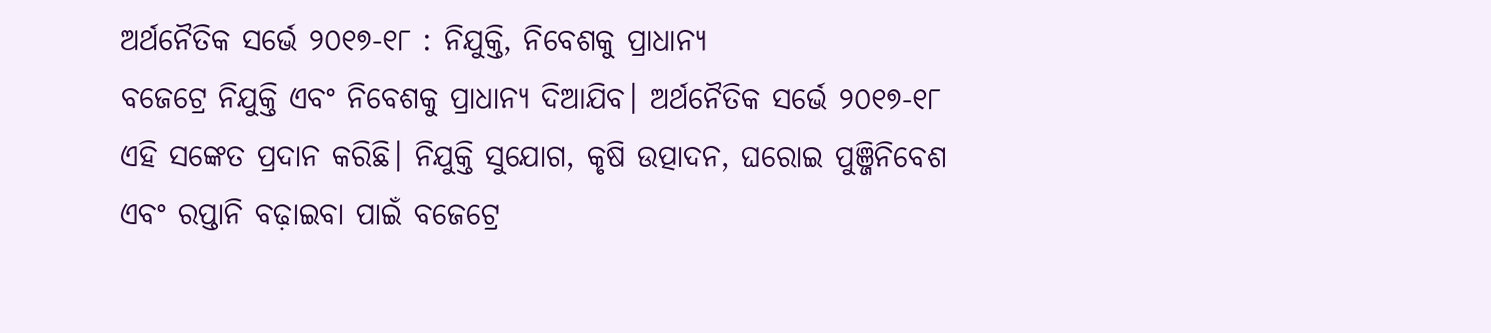ଅର୍ଥନୈତିକ ସର୍ଭେ ୨୦୧୭-୧୮ : ନିଯୁକ୍ତି, ନିବେଶକୁ ପ୍ରାଧାନ୍ୟ
ବଜେଟ୍ରେ ନିଯୁକ୍ତି ଏବଂ ନିବେଶକୁ ପ୍ରାଧାନ୍ୟ ଦିଆଯିବ। ଅର୍ଥନୈତିକ ସର୍ଭେ ୨୦୧୭-୧୮ ଏହି ସଙ୍କେତ ପ୍ରଦାନ କରିଛି। ନିଯୁକ୍ତି ସୁଯୋଗ, କୃଷି ଉତ୍ପାଦନ, ଘରୋଇ ପୁଞ୍ଜିନିବେଶ ଏବଂ ରପ୍ତାନି ବଢ଼ାଇବା ପାଇଁ ବଜେଟ୍ରେ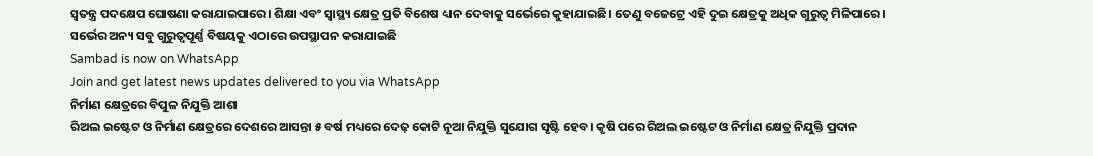ସ୍ୱତନ୍ତ୍ର ପଦକ୍ଷେପ ଘୋଷଣା କରାଯାଇପାରେ। ଶିକ୍ଷା ଏବଂ ସ୍ୱାସ୍ଥ୍ୟ କ୍ଷେତ୍ର ପ୍ରତି ବିଶେଷ ଧ୍ୟାନ ଦେବାକୁ ସର୍ଭେରେ କୁହାଯାଇଛି। ତେଣୁ ବଜେଟ୍ରେ ଏହି ଦୁଇ କ୍ଷେତ୍ରକୁ ଅଧିକ ଗୁରୁତ୍ୱ ମିଳିପାରେ। ସର୍ଭେର ଅନ୍ୟ ସବୁ ଗୁରୁତ୍ୱପୂର୍ଣ୍ଣ ବିଷୟକୁ ଏଠାରେ ଉପସ୍ଥାପନ କରାଯାଇଛି
Sambad is now on WhatsApp
Join and get latest news updates delivered to you via WhatsApp
ନିର୍ମାଣ କ୍ଷେତ୍ରରେ ବିପୁଳ ନିଯୁକ୍ତି ଆଶା
ରିଅଲ ଇଷ୍ଟେଟ ଓ ନିର୍ମାଣ କ୍ଷେତ୍ରରେ ଦେଶରେ ଆସନ୍ତା ୫ ବର୍ଷ ମଧ୍ୟରେ ଦେଢ଼ କୋଟି ନୂଆ ନିଯୁକ୍ତି ସୁଯୋଗ ସୃଷ୍ଟି ହେବ। କୃଷି ପରେ ରିଅଲ ଇଷ୍ଟେଟ ଓ ନିର୍ମାଣ କ୍ଷେତ୍ର ନିଯୁକ୍ତି ପ୍ରଦାନ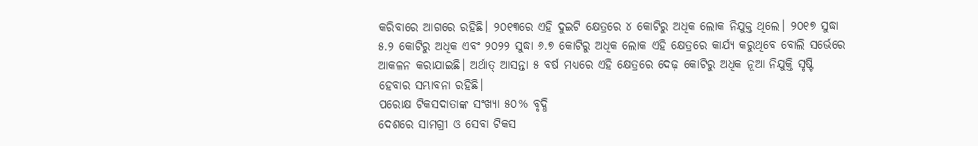କରିବାରେ ଆଗରେ ରହିଛି। ୨୦୧୩ରେ ଏହି ଦୁଇଟି କ୍ଷେତ୍ରରେ ୪ କୋଟିରୁ ଅଧିକ ଲୋକ ନିଯୁକ୍ତ ଥିଲେ। ୨୦୧୭ ସୁଦ୍ଧା ୫.୨ କୋଟିରୁ ଅଧିକ ଏବଂ ୨୦୨୨ ସୁଦ୍ଧା ୬.୭ କୋଟିରୁ ଅଧିକ ଲୋକ ଏହି କ୍ଷେତ୍ରରେ କାର୍ଯ୍ୟ କରୁଥିବେ ବୋଲି ସର୍ଭେରେ ଆକଳନ କରାଯାଇଛି। ଅର୍ଥାତ୍ ଆସନ୍ତା ୫ ବର୍ଷ ମଧ୍ୟରେ ଏହି କ୍ଷେତ୍ରରେ ଦେଢ଼ କୋଟିରୁ ଅଧିକ ନୂଆ ନିଯୁକ୍ତି ସୃଷ୍ଟି ହେବାର ସମ୍ଭାବନା ରହିଛି।
ପରୋକ୍ଷ ଟିକସଦାତାଙ୍କ ସଂଖ୍ୟା ୫୦% ବୃଦ୍ଧି
ଦେଶରେ ସାମଗ୍ରୀ ଓ ସେବା ଟିକସ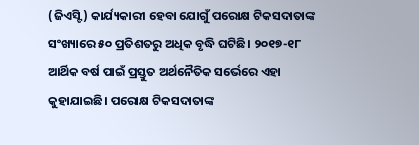(ଜିଏସ୍ଟି) କାର୍ଯ୍ୟକାରୀ ହେବା ଯୋଗୁଁ ପରୋକ୍ଷ ଟିକସଦାତାଙ୍କ ସଂଖ୍ୟାରେ ୫୦ ପ୍ରତିଶତରୁ ଅଧିକ ବୃଦ୍ଧି ଘଟିଛି। ୨୦୧୭-୧୮ ଆର୍ଥିକ ବର୍ଷ ପାଇଁ ପ୍ରସ୍ତୁତ ଅର୍ଥନୈତିକ ସର୍ଭେରେ ଏହା କୁହାଯାଇଛି। ପରୋକ୍ଷ ଟିକସଦାତାଙ୍କ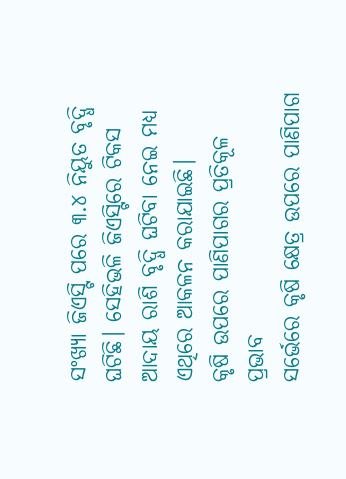ସଂଖ୍ୟା ଜିଏସ୍ଟି ପରେ ୩.୪ ନିୟୁତ ବୃଦ୍ଧି ଘଟିଛି। ସେହିଭଳି ଜିଏସ୍ଟିରେ ଟିକସ ଆଦାୟ ରାଶି ବୃଦ୍ଧି ଘଟିବା ନେଇ ମଧ୍ୟ ଏଥିରେ ଆକଳନ କରାଯାଇଛି।
କୃଷି ଉପରେ ପାଣିପାଗର ପ୍ରତିକୂଳ ପ୍ରଭାବ
ସର୍ଭେରେ କୃଷି କ୍ଷେତ୍ର ଉପରେ ପାଣିପାଗ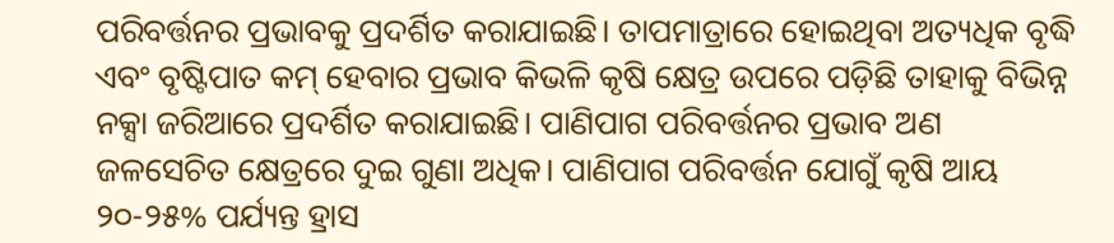ପରିବର୍ତ୍ତନର ପ୍ରଭାବକୁ ପ୍ରଦର୍ଶିତ କରାଯାଇଛି। ତାପମାତ୍ରାରେ ହୋଇଥିବା ଅତ୍ୟଧିକ ବୃଦ୍ଧି ଏବଂ ବୃଷ୍ଟିପାତ କମ୍ ହେବାର ପ୍ରଭାବ କିଭଳି କୃଷି କ୍ଷେତ୍ର ଉପରେ ପଡ଼ିଛି ତାହାକୁ ବିଭିନ୍ନ ନକ୍ସା ଜରିଆରେ ପ୍ରଦର୍ଶିତ କରାଯାଇଛି। ପାଣିପାଗ ପରିବର୍ତ୍ତନର ପ୍ରଭାବ ଅଣ ଜଳସେଚିତ କ୍ଷେତ୍ରରେ ଦୁଇ ଗୁଣା ଅଧିକ। ପାଣିପାଗ ପରିବର୍ତ୍ତନ ଯୋଗୁଁ କୃଷି ଆୟ ୨୦-୨୫% ପର୍ଯ୍ୟନ୍ତ ହ୍ରାସ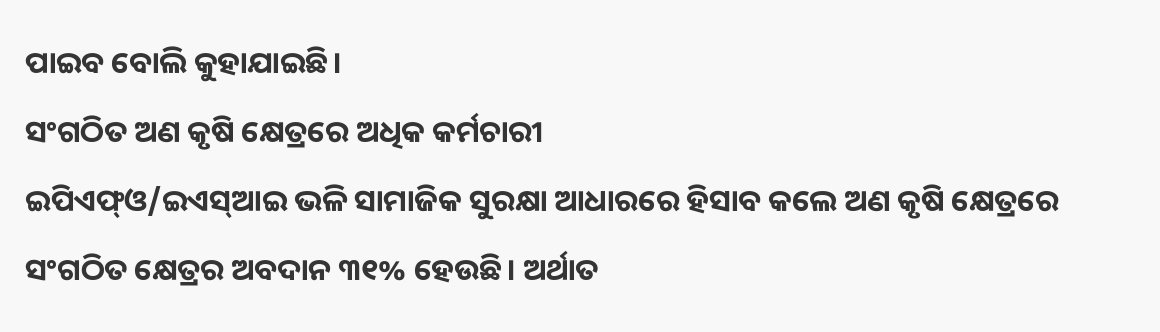ପାଇବ ବୋଲି କୁହାଯାଇଛି।
ସଂଗଠିତ ଅଣ କୃଷି କ୍ଷେତ୍ରରେ ଅଧିକ କର୍ମଚାରୀ
ଇପିଏଫ୍ଓ/ଇଏସ୍ଆଇ ଭଳି ସାମାଜିକ ସୁରକ୍ଷା ଆଧାରରେ ହିସାବ କଲେ ଅଣ କୃଷି କ୍ଷେତ୍ରରେ ସଂଗଠିତ କ୍ଷେତ୍ରର ଅବଦାନ ୩୧% ହେଉଛି। ଅର୍ଥାତ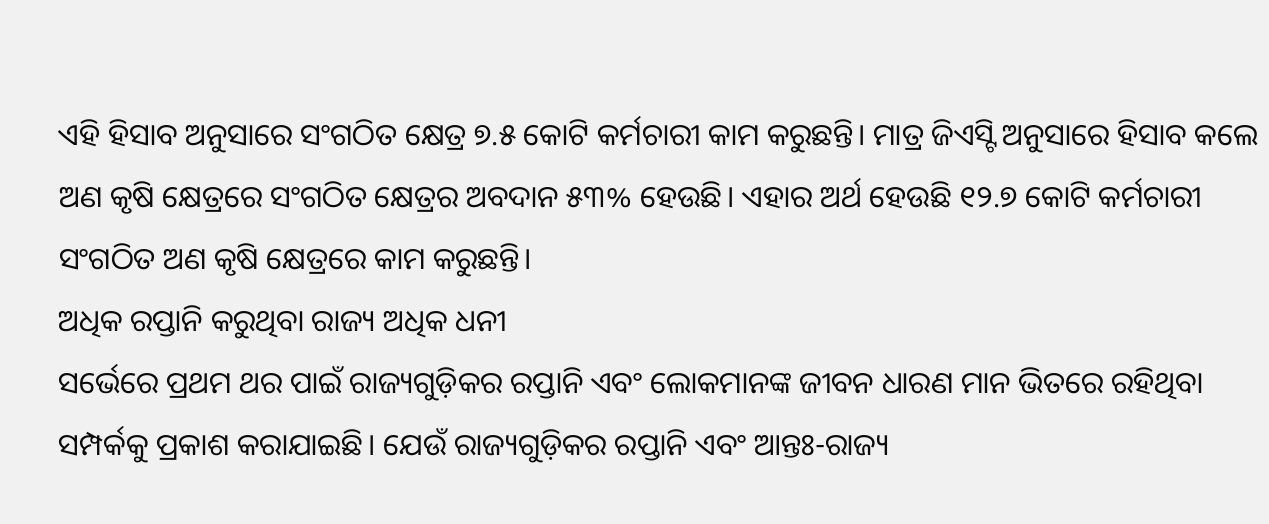ଏହି ହିସାବ ଅନୁସାରେ ସଂଗଠିତ କ୍ଷେତ୍ର ୭.୫ କୋଟି କର୍ମଚାରୀ କାମ କରୁଛନ୍ତି। ମାତ୍ର ଜିଏସ୍ଟି ଅନୁସାରେ ହିସାବ କଲେ ଅଣ କୃଷି କ୍ଷେତ୍ରରେ ସଂଗଠିତ କ୍ଷେତ୍ରର ଅବଦାନ ୫୩% ହେଉଛି। ଏହାର ଅର୍ଥ ହେଉଛି ୧୨.୭ କୋଟି କର୍ମଚାରୀ ସଂଗଠିତ ଅଣ କୃଷି କ୍ଷେତ୍ରରେ କାମ କରୁଛନ୍ତି।
ଅଧିକ ରପ୍ତାନି କରୁଥିବା ରାଜ୍ୟ ଅଧିକ ଧନୀ
ସର୍ଭେରେ ପ୍ରଥମ ଥର ପାଇଁ ରାଜ୍ୟଗୁଡ଼ିକର ରପ୍ତାନି ଏବଂ ଲୋକମାନଙ୍କ ଜୀବନ ଧାରଣ ମାନ ଭିତରେ ରହିଥିବା ସମ୍ପର୍କକୁ ପ୍ରକାଶ କରାଯାଇଛି। ଯେଉଁ ରାଜ୍ୟଗୁଡ଼ିକର ରପ୍ତାନି ଏବଂ ଆନ୍ତଃ-ରାଜ୍ୟ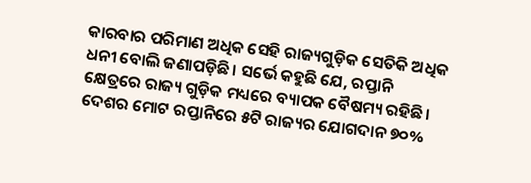କାରବାର ପରିମାଣ ଅଧିକ ସେହି ରାଜ୍ୟଗୁଡ଼ିକ ସେତିକି ଅଧିକ ଧନୀ ବୋଲି ଜଣାପଡ଼ିଛି। ସର୍ଭେ କହୁଛି ଯେ, ରପ୍ତାନି କ୍ଷେତ୍ରରେ ରାଜ୍ୟ ଗୁଡ଼ିକ ମଧ୍ୟରେ ବ୍ୟାପକ ବୈଷମ୍ୟ ରହିଛି। ଦେଶର ମୋଟ ରପ୍ତାନିରେ ୫ଟି ରାଜ୍ୟର ଯୋଗଦାନ ୭୦%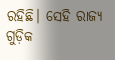ରହିଛି। ସେହି ରାଜ୍ୟ ଗୁଡ଼ିକ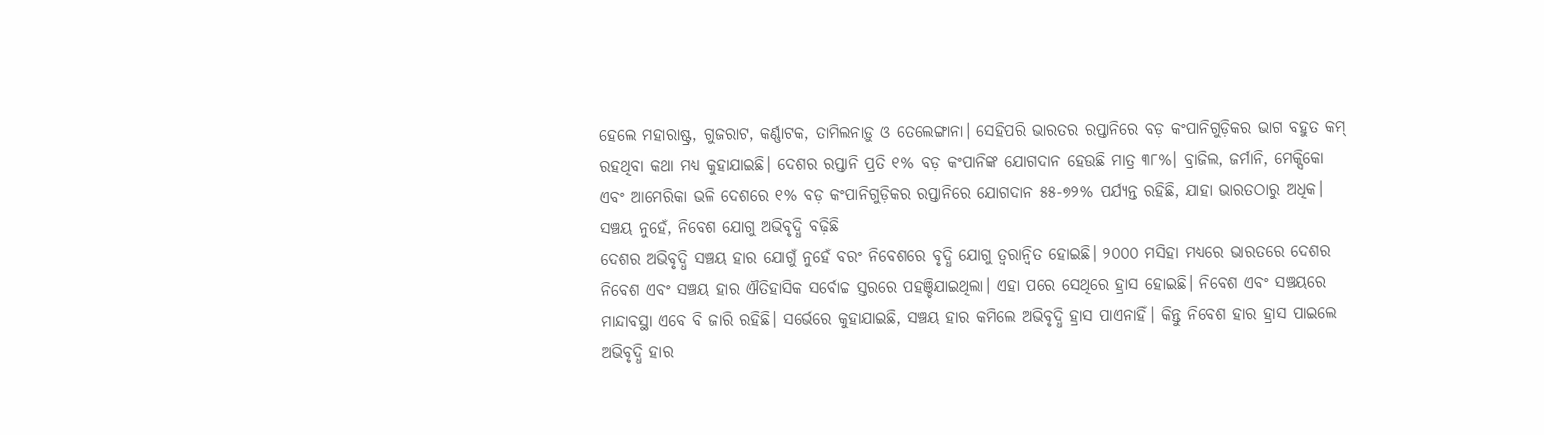ହେଲେ ମହାରାଷ୍ଟ୍ର, ଗୁଜରାଟ, କର୍ଣ୍ଣାଟକ, ତାମିଲନାଡ଼ୁ ଓ ତେଲେଙ୍ଗାନା। ସେହିପରି ଭାରତର ରପ୍ତାନିରେ ବଡ଼ କଂପାନିଗୁଡ଼ିକର ଭାଗ ବହୁତ କମ୍ ରହଥିବା କଥା ମଧ୍ୟ କୁହାଯାଇଛି। ଦେଶର ରପ୍ତାନି ପ୍ରତି ୧% ବଡ଼ କଂପାନିଙ୍କ ଯୋଗଦାନ ହେଉଛି ମାତ୍ର ୩୮%। ବ୍ରାଜିଲ, ଜର୍ମାନି, ମେକ୍ସିକୋ ଏବଂ ଆମେରିକା ଭଳି ଦେଶରେ ୧% ବଡ଼ କଂପାନିଗୁଡ଼ିକର ରପ୍ତାନିରେ ଯୋଗଦାନ ୫୫-୭୨% ପର୍ଯ୍ୟନ୍ତ ରହିଛି, ଯାହା ଭାରତଠାରୁ ଅଧିକ।
ସଞ୍ଚୟ ନୁହେଁ, ନିବେଶ ଯୋଗୁ ଅଭିବୃଦ୍ଧି ବଢ଼ିଛି
ଦେଶର ଅଭିବୃଦ୍ଧି ସଞ୍ଚୟ ହାର ଯୋଗୁଁ ନୁହେଁ ବରଂ ନିବେଶରେ ବୃଦ୍ଧି ଯୋଗୁ ତ୍ୱରାନ୍ଵିତ ହୋଇଛି। ୨୦୦୦ ମସିହା ମଧ୍ୟରେ ଭାରତରେ ଦେଶର ନିବେଶ ଏବଂ ସଞ୍ଚୟ ହାର ଐତିହାସିକ ସର୍ବୋଚ୍ଚ ସ୍ତରରେ ପହଞ୍ଚିଯାଇଥିଲା। ଏହା ପରେ ସେଥିରେ ହ୍ରାସ ହୋଇଛି। ନିବେଶ ଏବଂ ସଞ୍ଚୟରେ ମାନ୍ଦାବସ୍ଥା ଏବେ ବି ଜାରି ରହିଛି। ସର୍ଭେରେ କୁହାଯାଇଛି, ସଞ୍ଚୟ ହାର କମିଲେ ଅଭିବୃଦ୍ଧି ହ୍ରାସ ପାଏନାହିଁ। କିନ୍ତୁ ନିବେଶ ହାର ହ୍ରାସ ପାଇଲେ ଅଭିବୃଦ୍ଧି ହାର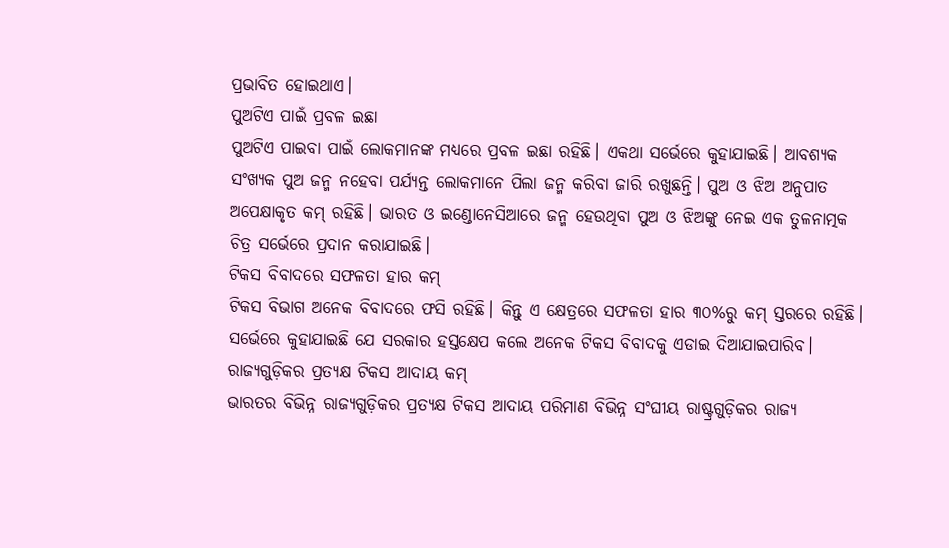ପ୍ରଭାବିତ ହୋଇଥାଏ।
ପୁଅଟିଏ ପାଇଁ ପ୍ରବଳ ଇଛା
ପୁଅଟିଏ ପାଇବା ପାଇଁ ଲୋକମାନଙ୍କ ମଧ୍ୟରେ ପ୍ରବଳ ଇଛା ରହିଛି। ଏକଥା ସର୍ଭେରେ କୁହାଯାଇଛି। ଆବଶ୍ୟକ ସଂଖ୍ୟକ ପୁଅ ଜନ୍ମ ନହେବା ପର୍ଯ୍ୟନ୍ତ ଲୋକମାନେ ପିଲା ଜନ୍ମ କରିବା ଜାରି ରଖୁଛନ୍ତି। ପୁଅ ଓ ଝିଅ ଅନୁପାତ ଅପେକ୍ଷାକୃତ କମ୍ ରହିଛି। ଭାରତ ଓ ଇଣ୍ଡୋନେସିଆରେ ଜନ୍ମ ହେଉଥିବା ପୁଅ ଓ ଝିଅଙ୍କୁ ନେଇ ଏକ ତୁଳନାତ୍ମକ ଚିତ୍ର ସର୍ଭେରେ ପ୍ରଦାନ କରାଯାଇଛି।
ଟିକସ ବିବାଦରେ ସଫଳତା ହାର କମ୍
ଟିକସ ବିଭାଗ ଅନେକ ବିବାଦରେ ଫସି ରହିଛି। କିନ୍ତୁ ଏ କ୍ଷେତ୍ରରେ ସଫଳତା ହାର ୩୦%ରୁ କମ୍ ସ୍ତରରେ ରହିଛି। ସର୍ଭେରେ କୁହାଯାଇଛି ଯେ ସରକାର ହସ୍ତକ୍ଷେପ କଲେ ଅନେକ ଟିକସ ବିବାଦକୁ ଏଡାଇ ଦିଆଯାଇପାରିବ।
ରାଜ୍ୟଗୁଡ଼ିକର ପ୍ରତ୍ୟକ୍ଷ ଟିକସ ଆଦାୟ କମ୍
ଭାରତର ବିଭିନ୍ନ ରାଜ୍ୟଗୁଡ଼ିକର ପ୍ରତ୍ୟକ୍ଷ ଟିକସ ଆଦାୟ ପରିମାଣ ବିଭିନ୍ନ ସଂଘୀୟ ରାଷ୍ଟ୍ରଗୁଡ଼ିକର ରାଜ୍ୟ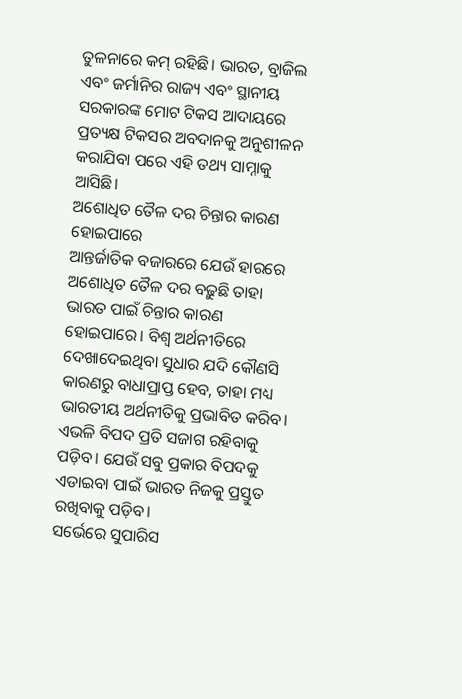ତୁଳନାରେ କମ୍ ରହିଛି। ଭାରତ, ବ୍ରାଜିଲ ଏବଂ ଜର୍ମାନିର ରାଜ୍ୟ ଏବଂ ସ୍ଥାନୀୟ ସରକାରଙ୍କ ମୋଟ ଟିକସ ଆଦାୟରେ ପ୍ରତ୍ୟକ୍ଷ ଟିକସର ଅବଦାନକୁ ଅନୁଶୀଳନ କରାଯିବା ପରେ ଏହି ତଥ୍ୟ ସାମ୍ନାକୁ ଆସିଛି।
ଅଶୋଧିତ ତୈଳ ଦର ଚିନ୍ତାର କାରଣ ହୋଇପାରେ
ଆନ୍ତର୍ଜାତିକ ବଜାରରେ ଯେଉଁ ହାରରେ ଅଶୋଧିତ ତୈଳ ଦର ବଢ଼ୁଛି ତାହା ଭାରତ ପାଇଁ ଚିନ୍ତାର କାରଣ ହୋଇପାରେ। ବିଶ୍ୱ ଅର୍ଥନୀତିରେ ଦେଖାଦେଇଥିବା ସୁଧାର ଯଦି କୌଣସି କାରଣରୁ ବାଧାପ୍ରାପ୍ତ ହେବ, ତାହା ମଧ୍ୟ ଭାରତୀୟ ଅର୍ଥନୀତିକୁ ପ୍ରଭାବିତ କରିବ। ଏଭଳି ବିପଦ ପ୍ରତି ସଜାଗ ରହିବାକୁ ପଡ଼ିବ। ଯେଉଁ ସବୁ ପ୍ରକାର ବିପଦକୁ ଏଡାଇବା ପାଇଁ ଭାରତ ନିଜକୁ ପ୍ରସ୍ତୁତ ରଖିବାକୁ ପଡ଼ିବ।
ସର୍ଭେରେ ସୁପାରିସ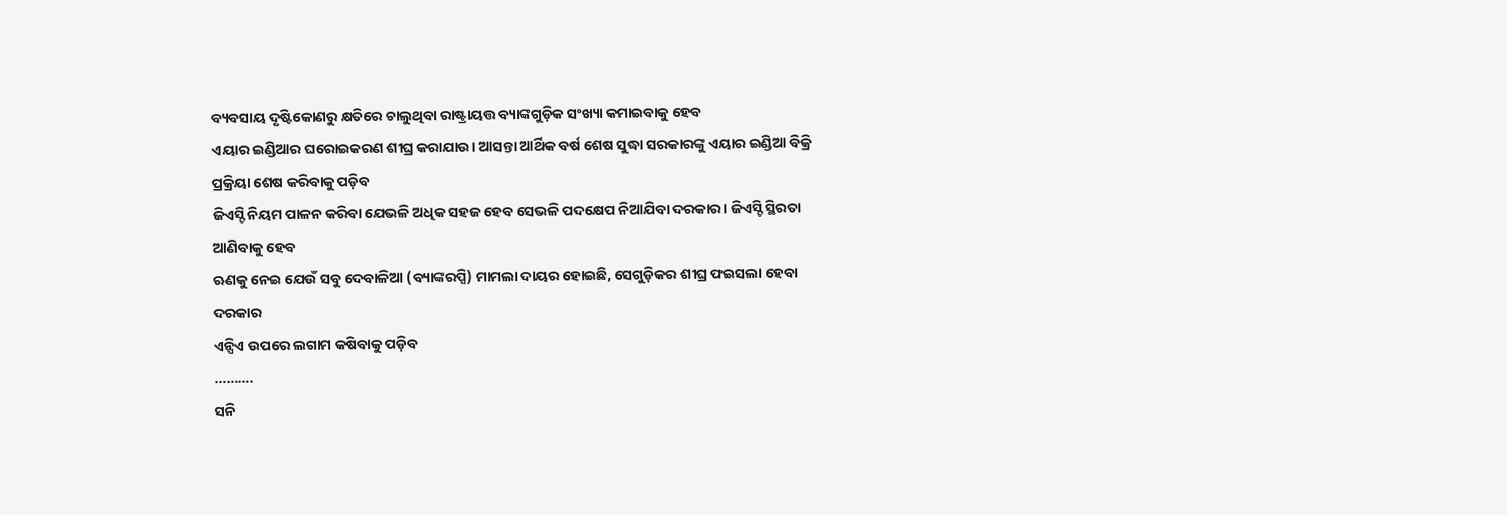ବ୍ୟବସାୟ ଦୃଷ୍ଟିକୋଣରୁ କ୍ଷତିରେ ଚାଲୁଥିବା ରାଷ୍ଟ୍ରାୟତ୍ତ ବ୍ୟାଙ୍କଗୁଡ଼ିକ ସଂଖ୍ୟା କମାଇବାକୁ ହେବ
ଏୟାର ଇଣ୍ଡିଆର ଘରୋଇକରଣ ଶୀଘ୍ର କରାଯାଉ। ଆସନ୍ତା ଆର୍ଥିକ ବର୍ଷ ଶେଷ ସୁଦ୍ଧା ସରକାରଙ୍କୁ ଏୟାର ଇଣ୍ଡିଆ ବିକ୍ରି ପ୍ରକ୍ରିୟା ଶେଷ କରିବାକୁ ପଡ଼ିବ
ଜିଏସ୍ଟି ନିୟମ ପାଳନ କରିବା ଯେଭଳି ଅଧିକ ସହଜ ହେବ ସେଭଳି ପଦକ୍ଷେପ ନିଆଯିବା ଦରକାର। ଜିଏସ୍ଟି ସ୍ଥିରତା ଆଣିବାକୁ ହେବ
ଋଣକୁ ନେଇ ଯେଉଁ ସବୁ ଦେବାଳିଆ (ବ୍ୟାଙ୍କରପ୍ସି) ମାମଲା ଦାୟର ହୋଇଛି, ସେଗୁଡ଼ିକର ଶୀଘ୍ର ଫଇସଲା ହେବା ଦରକାର
ଏନ୍ପିଏ ଉପରେ ଲଗାମ କଷିବାକୁ ପଡ଼ିବ
……….
ସନି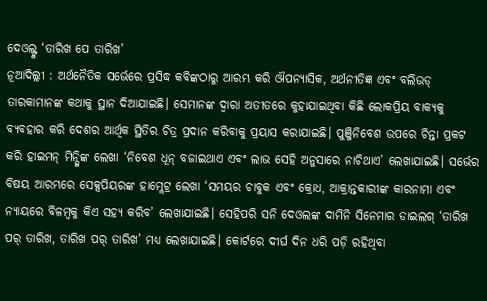ଦେଓଲ୍ଙ୍କ ‘ତାରିଖ ପେ ତାରିଖ’
ନୂଆଦିଲ୍ଲୀ : ଅର୍ଥନୈତିକ ସର୍ଭେରେ ପ୍ରସିଦ୍ଧ କବିଙ୍କଠାରୁ ଆରମ୍ଭ କରି ଔପନ୍ୟାସିକ, ଅର୍ଥନୀତିଜ୍ଞ ଏବଂ ବଲିଉଡ୍ ତାରକାମାନଙ୍କ କଥାକୁ ସ୍ଥାନ ଦିଆଯାଇଛି। ସେମାନଙ୍କ ଦ୍ୱାରା ଅତୀତରେ କୁହାଯାଇଥିବା କିଛି ଲୋକପ୍ରିୟ ବାକ୍ୟକୁ ବ୍ୟବହାର କରି ଦେଶର ଆର୍ଥିକ ସ୍ଥିତିର ଚିତ୍ର ପ୍ରଦାନ କରିବାକୁ ପ୍ରୟାସ କରାଯାଇଛି। ପୁଞ୍ଜିନିବେଶ ଉପରେ ଚିନ୍ତା ପ୍ରକଟ କରି ହାଇମନ୍ ମିନ୍ସ୍କିଙ୍କ ଲେଖା ‘ନିବେଶ ଧୂନ୍ ବଜାଇଥାଏ ଏବଂ ଲାଭ ସେହି ଅନୁସାରେ ନାଚିଥାଏ’ ଲେଖାଯାଇଛି। ସର୍ଭେର ବିଷୟ ଆରମ୍ଭରେ ସେକ୍ସପିୟରଙ୍କ ହାମ୍ଲେଟ୍ର ଲେଖା ‘ସମୟର ଚାବୁକ ଏବଂ କ୍ରୋଧ, ଆକ୍ରାନ୍ତକାରୀଙ୍କ କାରନାମା ଏବଂ ନ୍ୟାୟରେ ବିଳମ୍ବକୁ କିଏ ସହ୍ୟ କରିବ’ ଲେଖାଯାଇଛି। ସେହିପରି ସନି ଦେଓଲଙ୍କ ଦାମିନି ସିନେମାର ଡାଇଲଗ୍ ‘ତାରିଖ ପର୍ ତାରିଖ, ତାରିଖ ପର୍ ତାରିଖ’ ମଧ୍ୟ ଲେଖାଯାଇଛି। କୋର୍ଟରେ ଦୀର୍ଘ ଦିନ ଧରି ପଡ଼ି ରହିଥିବା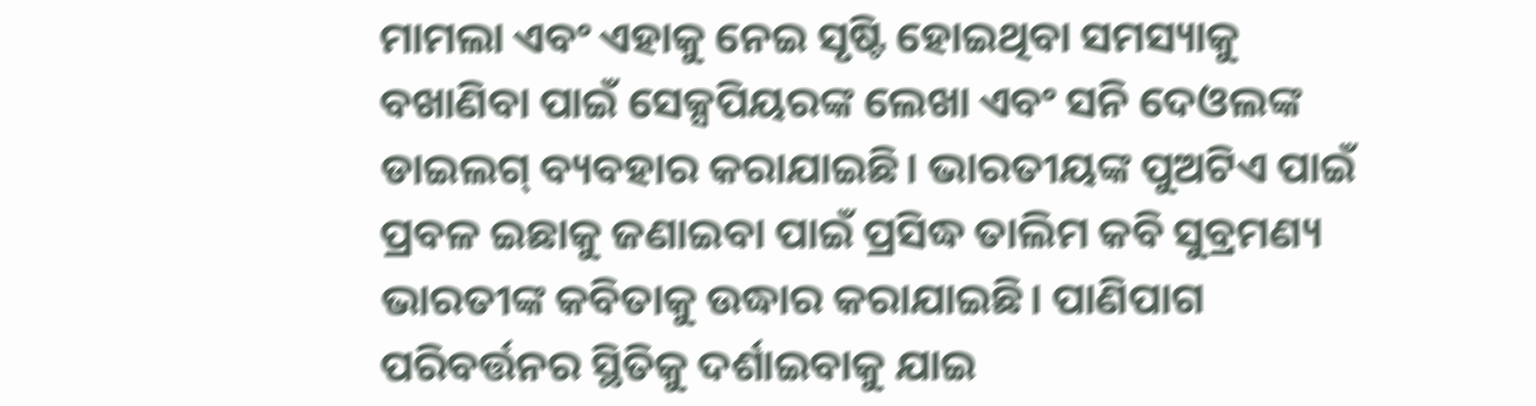ମାମଲା ଏବଂ ଏହାକୁ ନେଇ ସୃଷ୍ଟି ହୋଇଥିବା ସମସ୍ୟାକୁ ବଖାଣିବା ପାଇଁ ସେକ୍ସପିୟରଙ୍କ ଲେଖା ଏବଂ ସନି ଦେଓଲଙ୍କ ଡାଇଲଗ୍ ବ୍ୟବହାର କରାଯାଇଛି। ଭାରତୀୟଙ୍କ ପୁଅଟିଏ ପାଇଁ ପ୍ରବଳ ଇଛାକୁ ଜଣାଇବା ପାଇଁ ପ୍ରସିଦ୍ଧ ତାଲିମ କବି ସୁବ୍ରମଣ୍ୟ ଭାରତୀଙ୍କ କବିତାକୁ ଉଦ୍ଧାର କରାଯାଇଛି। ପାଣିପାଗ ପରିବର୍ତ୍ତନର ସ୍ଥିତିକୁ ଦର୍ଶାଇବାକୁ ଯାଇ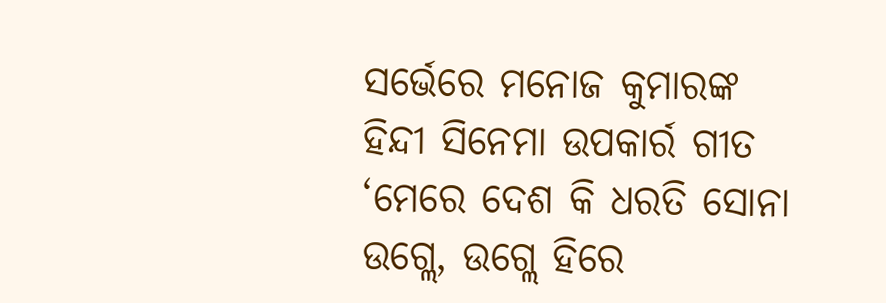ସର୍ଭେରେ ମନୋଜ କୁମାରଙ୍କ ହିନ୍ଦୀ ସିନେମା ଉପକାର୍ର ଗୀତ ‘ମେରେ ଦେଶ କି ଧରତି ସୋନା ଉଗ୍ଲେ, ଉଗ୍ଲେ ହିରେ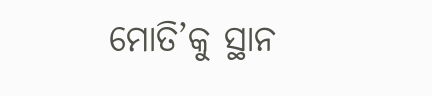ମୋତି’କୁ ସ୍ଥାନ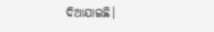ଦିଆଯାଇଛି।